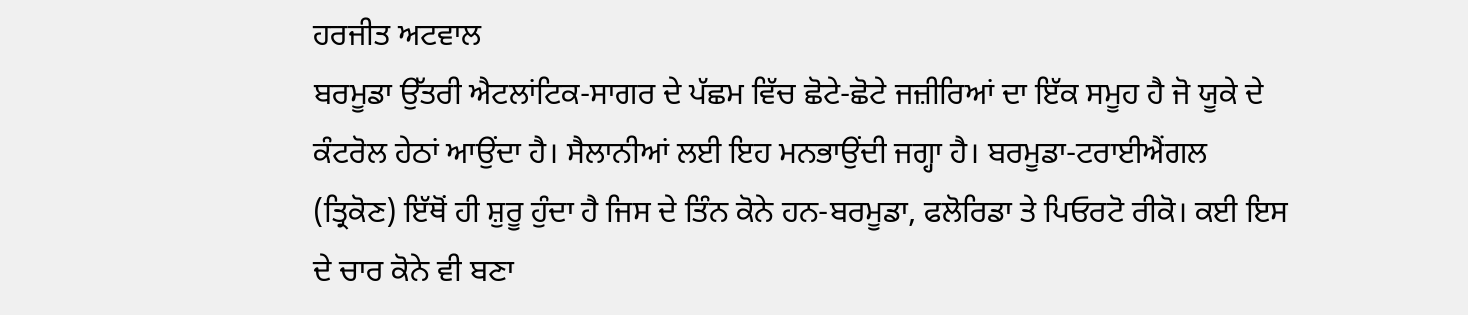ਹਰਜੀਤ ਅਟਵਾਲ
ਬਰਮੂਡਾ ਉੱਤਰੀ ਐਟਲਾਂਟਿਕ-ਸਾਗਰ ਦੇ ਪੱਛਮ ਵਿੱਚ ਛੋਟੇ-ਛੋਟੇ ਜਜ਼ੀਰਿਆਂ ਦਾ ਇੱਕ ਸਮੂਹ ਹੈ ਜੋ ਯੂਕੇ ਦੇ ਕੰਟਰੋਲ ਹੇਠਾਂ ਆਉਂਦਾ ਹੈ। ਸੈਲਾਨੀਆਂ ਲਈ ਇਹ ਮਨਭਾਉਂਦੀ ਜਗ੍ਹਾ ਹੈ। ਬਰਮੂਡਾ-ਟਰਾਈਐਂਗਲ (ਤ੍ਰਿਕੋਣ) ਇੱਥੋਂ ਹੀ ਸ਼ੁਰੂ ਹੁੰਦਾ ਹੈ ਜਿਸ ਦੇ ਤਿੰਨ ਕੋਨੇ ਹਨ-ਬਰਮੂਡਾ, ਫਲੋਰਿਡਾ ਤੇ ਪਿਓਰਟੋ ਰੀਕੋ। ਕਈ ਇਸ ਦੇ ਚਾਰ ਕੋਨੇ ਵੀ ਬਣਾ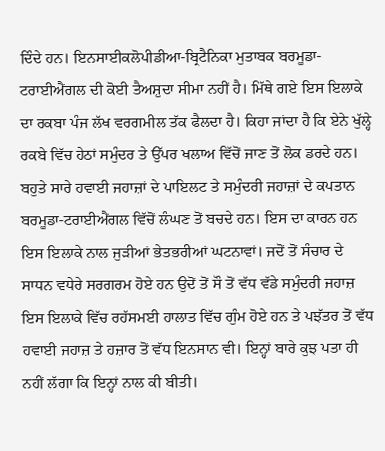ਦਿੰਦੇ ਹਨ। ਇਨਸਾਈਕਲੋਪੀਡੀਆ-ਬ੍ਰਿਟੈਨਿਕਾ ਮੁਤਾਬਕ ਬਰਮੂਡਾ-ਟਰਾਈਐਂਗਲ ਦੀ ਕੋਈ ਤੈਅਸ਼ੁਦਾ ਸੀਮਾ ਨਹੀਂ ਹੈ। ਮਿੱਥੇ ਗਏ ਇਸ ਇਲਾਕੇ ਦਾ ਰਕਬਾ ਪੰਜ ਲੱਖ ਵਰਗਮੀਲ ਤੱਕ ਫੈਲਦਾ ਹੈ। ਕਿਹਾ ਜਾਂਦਾ ਹੈ ਕਿ ਏਨੇ ਖੁੱਲ੍ਹੇ ਰਕਬੇ ਵਿੱਚ ਹੇਠਾਂ ਸਮੁੰਦਰ ਤੇ ਉੱਪਰ ਖਲਾਅ ਵਿੱਚੋਂ ਜਾਣ ਤੋਂ ਲੋਕ ਡਰਦੇ ਹਨ।
ਬਹੁਤੇ ਸਾਰੇ ਹਵਾਈ ਜਹਾਜ਼ਾਂ ਦੇ ਪਾਇਲਟ ਤੇ ਸਮੁੰਦਰੀ ਜਹਾਜ਼ਾਂ ਦੇ ਕਪਤਾਨ ਬਰਮੂਡਾ-ਟਰਾਈਐਂਗਲ ਵਿੱਚੋਂ ਲੰਘਣ ਤੋਂ ਬਚਦੇ ਹਨ। ਇਸ ਦਾ ਕਾਰਨ ਹਨ ਇਸ ਇਲਾਕੇ ਨਾਲ ਜੁੜੀਆਂ ਭੇਤਭਰੀਆਂ ਘਟਨਾਵਾਂ। ਜਦੋਂ ਤੋਂ ਸੰਚਾਰ ਦੇ ਸਾਧਨ ਵਧੇਰੇ ਸਰਗਰਮ ਹੋਏ ਹਨ ਉਦੋਂ ਤੋਂ ਸੌ ਤੋਂ ਵੱਧ ਵੱਡੇ ਸਮੁੰਦਰੀ ਜਹਾਜ਼ ਇਸ ਇਲਾਕੇ ਵਿੱਚ ਰਹੱਸਮਈ ਹਾਲਾਤ ਵਿੱਚ ਗੁੰਮ ਹੋਏ ਹਨ ਤੇ ਪਝੱਤਰ ਤੋਂ ਵੱਧ ਹਵਾਈ ਜਹਾਜ਼ ਤੇ ਹਜ਼ਾਰ ਤੋਂ ਵੱਧ ਇਨਸਾਨ ਵੀ। ਇਨ੍ਹਾਂ ਬਾਰੇ ਕੁਝ ਪਤਾ ਹੀ ਨਹੀਂ ਲੱਗਾ ਕਿ ਇਨ੍ਹਾਂ ਨਾਲ ਕੀ ਬੀਤੀ।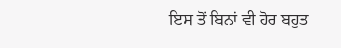ਇਸ ਤੋਂ ਬਿਨਾਂ ਵੀ ਹੋਰ ਬਹੁਤ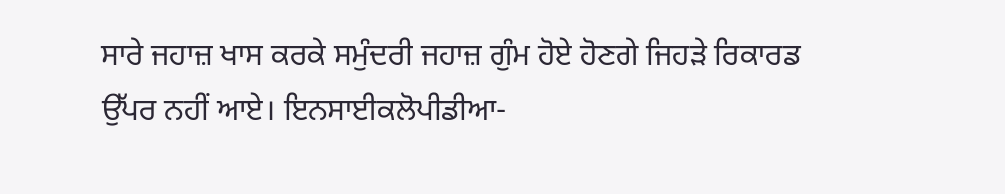ਸਾਰੇ ਜਹਾਜ਼ ਖਾਸ ਕਰਕੇ ਸਮੁੰਦਰੀ ਜਹਾਜ਼ ਗੁੰਮ ਹੋਏ ਹੋਣਗੇ ਜਿਹੜੇ ਰਿਕਾਰਡ ਉੱਪਰ ਨਹੀਂ ਆਏ। ਇਨਸਾਈਕਲੋਪੀਡੀਆ-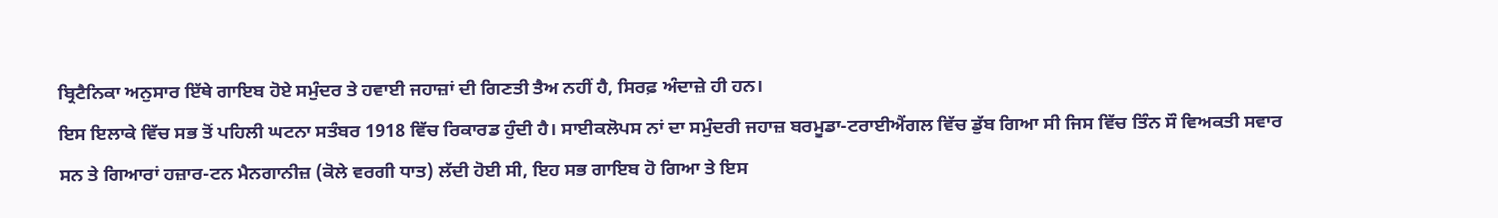ਬ੍ਰਿਟੈਨਿਕਾ ਅਨੁਸਾਰ ਇੱਥੇ ਗਾਇਬ ਹੋਏ ਸਮੁੰਦਰ ਤੇ ਹਵਾਈ ਜਹਾਜ਼ਾਂ ਦੀ ਗਿਣਤੀ ਤੈਅ ਨਹੀਂ ਹੈ, ਸਿਰਫ਼ ਅੰਦਾਜ਼ੇ ਹੀ ਹਨ।
ਇਸ ਇਲਾਕੇ ਵਿੱਚ ਸਭ ਤੋਂ ਪਹਿਲੀ ਘਟਨਾ ਸਤੰਬਰ 1918 ਵਿੱਚ ਰਿਕਾਰਡ ਹੁੰਦੀ ਹੈ। ਸਾਈਕਲੋਪਸ ਨਾਂ ਦਾ ਸਮੁੰਦਰੀ ਜਹਾਜ਼ ਬਰਮੂਡਾ-ਟਰਾਈਐਂਗਲ ਵਿੱਚ ਡੁੱਬ ਗਿਆ ਸੀ ਜਿਸ ਵਿੱਚ ਤਿੰਨ ਸੌ ਵਿਅਕਤੀ ਸਵਾਰ ਸਨ ਤੇ ਗਿਆਰਾਂ ਹਜ਼ਾਰ-ਟਨ ਮੈਨਗਾਨੀਜ਼ (ਕੋਲੇ ਵਰਗੀ ਧਾਤ) ਲੱਦੀ ਹੋਈ ਸੀ, ਇਹ ਸਭ ਗਾਇਬ ਹੋ ਗਿਆ ਤੇ ਇਸ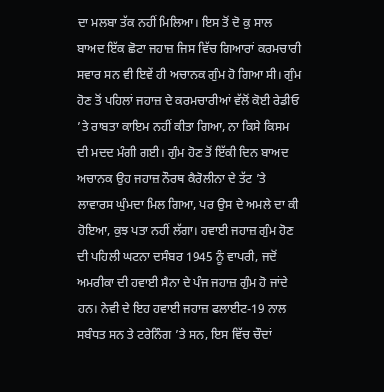ਦਾ ਮਲਬਾ ਤੱਕ ਨਹੀਂ ਮਿਲਿਆ। ਇਸ ਤੋਂ ਦੋ ਕੁ ਸਾਲ ਬਾਅਦ ਇੱਕ ਛੋਟਾ ਜਹਾਜ਼ ਜਿਸ ਵਿੱਚ ਗਿਆਰਾਂ ਕਰਮਚਾਰੀ ਸਵਾਰ ਸਨ ਵੀ ਇਵੇਂ ਹੀ ਅਚਾਨਕ ਗੁੰਮ ਹੋ ਗਿਆ ਸੀ। ਗੁੰਮ ਹੋਣ ਤੋਂ ਪਹਿਲਾਂ ਜਹਾਜ਼ ਦੇ ਕਰਮਚਾਰੀਆਂ ਵੱਲੋਂ ਕੋਈ ਰੇਡੀਓ ’ਤੇ ਰਾਬਤਾ ਕਾਇਮ ਨਹੀਂ ਕੀਤਾ ਗਿਆ, ਨਾ ਕਿਸੇ ਕਿਸਮ ਦੀ ਮਦਦ ਮੰਗੀ ਗਈ। ਗੁੰਮ ਹੋਣ ਤੋਂ ਇੱਕੀ ਦਿਨ ਬਾਅਦ ਅਚਾਨਕ ਉਹ ਜਹਾਜ਼ ਨੌਰਥ ਕੈਰੋਲੀਨਾ ਦੇ ਤੱਟ ’ਤੇ ਲਾਵਾਰਸ ਘੁੰਮਦਾ ਮਿਲ ਗਿਆ, ਪਰ ਉਸ ਦੇ ਅਮਲੇ ਦਾ ਕੀ ਹੋਇਆ, ਕੁਝ ਪਤਾ ਨਹੀਂ ਲੱਗਾ। ਹਵਾਈ ਜਹਾਜ਼ ਗੁੰਮ ਹੋਣ ਦੀ ਪਹਿਲੀ ਘਟਨਾ ਦਸੰਬਰ 1945 ਨੂੰ ਵਾਪਰੀ, ਜਦੋਂ ਅਮਰੀਕਾ ਦੀ ਹਵਾਈ ਸੈਨਾ ਦੇ ਪੰਜ ਜਹਾਜ਼ ਗੁੰਮ ਹੋ ਜਾਂਦੇ ਹਨ। ਨੇਵੀ ਦੇ ਇਹ ਹਵਾਈ ਜਹਾਜ਼ ਫਲਾਈਟ-19 ਨਾਲ ਸਬੰਧਤ ਸਨ ਤੇ ਟਰੇਨਿੰਗ ’ਤੇ ਸਨ, ਇਸ ਵਿੱਚ ਚੌਦਾਂ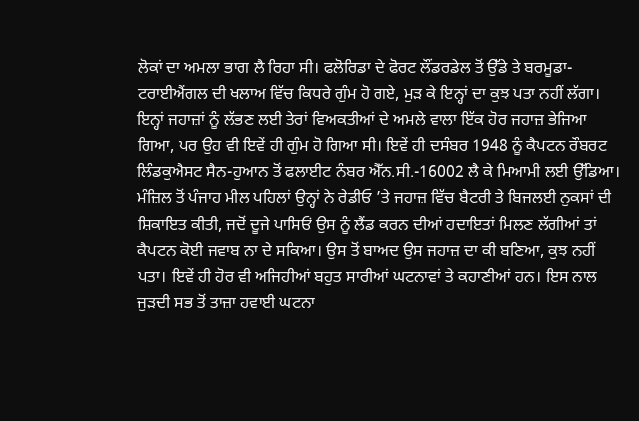ਲੋਕਾਂ ਦਾ ਅਮਲਾ ਭਾਗ ਲੈ ਰਿਹਾ ਸੀ। ਫਲੋਰਿਡਾ ਦੇ ਫੋਰਟ ਲੌਂਡਰਡੇਲ ਤੋਂ ਉੱਡੇ ਤੇ ਬਰਮੂਡਾ-ਟਰਾਈਐਂਗਲ ਦੀ ਖਲਾਅ ਵਿੱਚ ਕਿਧਰੇ ਗੁੰਮ ਹੋ ਗਏ, ਮੁੜ ਕੇ ਇਨ੍ਹਾਂ ਦਾ ਕੁਝ ਪਤਾ ਨਹੀਂ ਲੱਗਾ। ਇਨ੍ਹਾਂ ਜਹਾਜ਼ਾਂ ਨੂੰ ਲੱਭਣ ਲਈ ਤੇਰਾਂ ਵਿਅਕਤੀਆਂ ਦੇ ਅਮਲੇ ਵਾਲਾ ਇੱਕ ਹੋਰ ਜਹਾਜ਼ ਭੇਜਿਆ ਗਿਆ, ਪਰ ਉਹ ਵੀ ਇਵੇਂ ਹੀ ਗੁੰਮ ਹੋ ਗਿਆ ਸੀ। ਇਵੇਂ ਹੀ ਦਸੰਬਰ 1948 ਨੂੰ ਕੈਪਟਨ ਰੌਬਰਟ ਲਿੰਡਕੁਐਸਟ ਸੈਨ-ਹੁਆਨ ਤੋਂ ਫਲਾਈਟ ਨੰਬਰ ਐੱਨ.ਸੀ.-16002 ਲੈ ਕੇ ਮਿਆਮੀ ਲਈ ਉੱਡਿਆ। ਮੰਜ਼ਿਲ ਤੋਂ ਪੰਜਾਹ ਮੀਲ ਪਹਿਲਾਂ ਉਨ੍ਹਾਂ ਨੇ ਰੇਡੀਓ ’ਤੇ ਜਹਾਜ਼ ਵਿੱਚ ਬੈਟਰੀ ਤੇ ਬਿਜਲਈ ਨੁਕਸਾਂ ਦੀ ਸ਼ਿਕਾਇਤ ਕੀਤੀ, ਜਦੋਂ ਦੂਜੇ ਪਾਸਿਓਂ ਉਸ ਨੂੰ ਲੈਂਡ ਕਰਨ ਦੀਆਂ ਹਦਾਇਤਾਂ ਮਿਲਣ ਲੱਗੀਆਂ ਤਾਂ ਕੈਪਟਨ ਕੋਈ ਜਵਾਬ ਨਾ ਦੇ ਸਕਿਆ। ਉਸ ਤੋਂ ਬਾਅਦ ਉਸ ਜਹਾਜ਼ ਦਾ ਕੀ ਬਣਿਆ, ਕੁਝ ਨਹੀਂ ਪਤਾ। ਇਵੇਂ ਹੀ ਹੋਰ ਵੀ ਅਜਿਹੀਆਂ ਬਹੁਤ ਸਾਰੀਆਂ ਘਟਨਾਵਾਂ ਤੇ ਕਹਾਣੀਆਂ ਹਨ। ਇਸ ਨਾਲ ਜੁੜਦੀ ਸਭ ਤੋਂ ਤਾਜ਼ਾ ਹਵਾਈ ਘਟਨਾ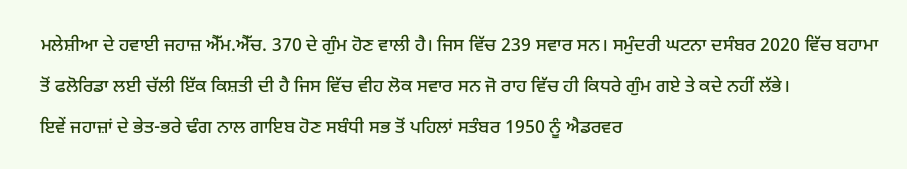ਮਲੇਸ਼ੀਆ ਦੇ ਹਵਾਈ ਜਹਾਜ਼ ਐੱਮ.ਐੱਚ. 370 ਦੇ ਗੁੰਮ ਹੋਣ ਵਾਲੀ ਹੈ। ਜਿਸ ਵਿੱਚ 239 ਸਵਾਰ ਸਨ। ਸਮੁੰਦਰੀ ਘਟਨਾ ਦਸੰਬਰ 2020 ਵਿੱਚ ਬਹਾਮਾ ਤੋਂ ਫਲੋਰਿਡਾ ਲਈ ਚੱਲੀ ਇੱਕ ਕਿਸ਼ਤੀ ਦੀ ਹੈ ਜਿਸ ਵਿੱਚ ਵੀਹ ਲੋਕ ਸਵਾਰ ਸਨ ਜੋ ਰਾਹ ਵਿੱਚ ਹੀ ਕਿਧਰੇ ਗੁੰਮ ਗਏ ਤੇ ਕਦੇ ਨਹੀਂ ਲੱਭੇ।
ਇਵੇਂ ਜਹਾਜ਼ਾਂ ਦੇ ਭੇਤ-ਭਰੇ ਢੰਗ ਨਾਲ ਗਾਇਬ ਹੋਣ ਸਬੰਧੀ ਸਭ ਤੋਂ ਪਹਿਲਾਂ ਸਤੰਬਰ 1950 ਨੂੰ ਐਡਰਵਰ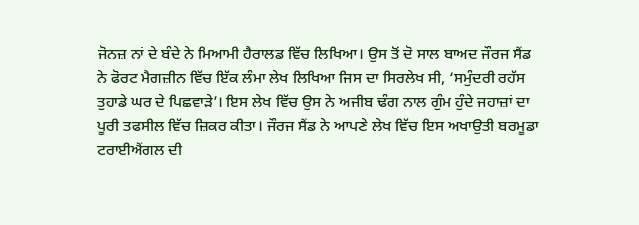ਜੋਨਜ਼ ਨਾਂ ਦੇ ਬੰਦੇ ਨੇ ਮਿਆਮੀ ਹੈਰਾਲਡ ਵਿੱਚ ਲਿਖਿਆ। ਉਸ ਤੋਂ ਦੋ ਸਾਲ ਬਾਅਦ ਜੌਰਜ ਸੈਂਡ ਨੇ ਫੋਰਟ ਮੈਗਜ਼ੀਨ ਵਿੱਚ ਇੱਕ ਲੰਮਾ ਲੇਖ ਲਿਖਿਆ ਜਿਸ ਦਾ ਸਿਰਲੇਖ ਸੀ, ‘ਸਮੁੰਦਰੀ ਰਹੱਸ ਤੁਹਾਡੇ ਘਰ ਦੇ ਪਿਛਵਾੜੇ’। ਇਸ ਲੇਖ ਵਿੱਚ ਉਸ ਨੇ ਅਜੀਬ ਢੰਗ ਨਾਲ ਗੁੰਮ ਹੁੰਦੇ ਜਹਾਜ਼ਾਂ ਦਾ ਪੂਰੀ ਤਫਸੀਲ ਵਿੱਚ ਜ਼ਿਕਰ ਕੀਤਾ। ਜੌਰਜ ਸੈਂਡ ਨੇ ਆਪਣੇ ਲੇਖ ਵਿੱਚ ਇਸ ਅਖਾਉਤੀ ਬਰਮੂਡਾ ਟਰਾਈਐਂਗਲ ਦੀ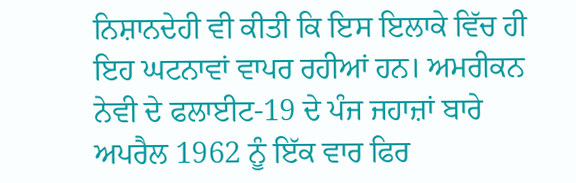ਨਿਸ਼ਾਨਦੇਹੀ ਵੀ ਕੀਤੀ ਕਿ ਇਸ ਇਲਾਕੇ ਵਿੱਚ ਹੀ ਇਹ ਘਟਨਾਵਾਂ ਵਾਪਰ ਰਹੀਆਂ ਹਨ। ਅਮਰੀਕਨ ਨੇਵੀ ਦੇ ਫਲਾਈਟ-19 ਦੇ ਪੰਜ ਜਹਾਜ਼ਾਂ ਬਾਰੇ ਅਪਰੈਲ 1962 ਨੂੰ ਇੱਕ ਵਾਰ ਫਿਰ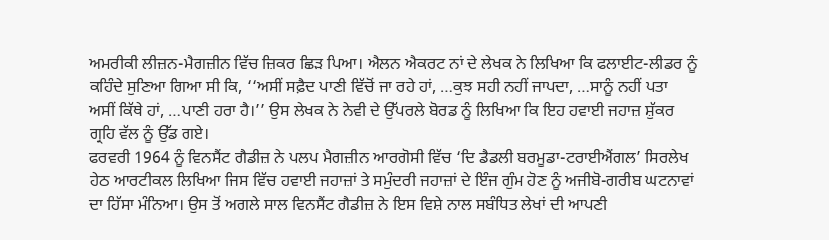ਅਮਰੀਕੀ ਲੀਜ਼ਨ-ਮੈਗਜ਼ੀਨ ਵਿੱਚ ਜ਼ਿਕਰ ਛਿੜ ਪਿਆ। ਐਲਨ ਐਕਰਟ ਨਾਂ ਦੇ ਲੇਖਕ ਨੇ ਲਿਖਿਆ ਕਿ ਫਲਾਈਟ-ਲੀਡਰ ਨੂੰ ਕਹਿੰਦੇ ਸੁਣਿਆ ਗਿਆ ਸੀ ਕਿ, ‘‘ਅਸੀਂ ਸਫ਼ੈਦ ਪਾਣੀ ਵਿੱਚੋਂ ਜਾ ਰਹੇ ਹਾਂ, …ਕੁਝ ਸਹੀ ਨਹੀਂ ਜਾਪਦਾ, …ਸਾਨੂੰ ਨਹੀਂ ਪਤਾ ਅਸੀਂ ਕਿੱਥੇ ਹਾਂ, …ਪਾਣੀ ਹਰਾ ਹੈ।’’ ਉਸ ਲੇਖਕ ਨੇ ਨੇਵੀ ਦੇ ਉੱਪਰਲੇ ਬੋਰਡ ਨੂੰ ਲਿਖਿਆ ਕਿ ਇਹ ਹਵਾਈ ਜਹਾਜ਼ ਸ਼ੁੱਕਰ ਗ੍ਰਹਿ ਵੱਲ ਨੂੰ ਉੱਡ ਗਏ।
ਫਰਵਰੀ 1964 ਨੂੰ ਵਿਨਸੈਂਟ ਗੈਡੀਜ਼ ਨੇ ਪਲਪ ਮੈਗਜ਼ੀਨ ਆਰਗੋਸੀ ਵਿੱਚ ‘ਦਿ ਡੈਡਲੀ ਬਰਮੂਡਾ-ਟਰਾਈਐਂਗਲ’ ਸਿਰਲੇਖ ਹੇਠ ਆਰਟੀਕਲ ਲਿਖਿਆ ਜਿਸ ਵਿੱਚ ਹਵਾਈ ਜਹਾਜ਼ਾਂ ਤੇ ਸਮੁੰਦਰੀ ਜਹਾਜ਼ਾਂ ਦੇ ਇੰਜ ਗੁੰਮ ਹੋਣ ਨੂੰ ਅਜੀਬੋ-ਗਰੀਬ ਘਟਨਾਵਾਂ ਦਾ ਹਿੱਸਾ ਮੰਨਿਆ। ਉਸ ਤੋਂ ਅਗਲੇ ਸਾਲ ਵਿਨਸੈਂਟ ਗੈਡੀਜ਼ ਨੇ ਇਸ ਵਿਸ਼ੇ ਨਾਲ ਸਬੰਧਿਤ ਲੇਖਾਂ ਦੀ ਆਪਣੀ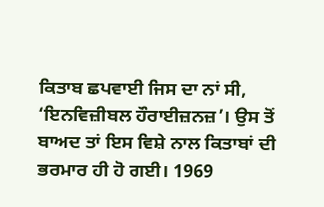ਕਿਤਾਬ ਛਪਵਾਈ ਜਿਸ ਦਾ ਨਾਂ ਸੀ, ‘ਇਨਵਿਜ਼ੀਬਲ ਹੌਰਾਈਜ਼ਨਜ਼’। ਉਸ ਤੋਂ ਬਾਅਦ ਤਾਂ ਇਸ ਵਿਸ਼ੇ ਨਾਲ ਕਿਤਾਬਾਂ ਦੀ ਭਰਮਾਰ ਹੀ ਹੋ ਗਈ। 1969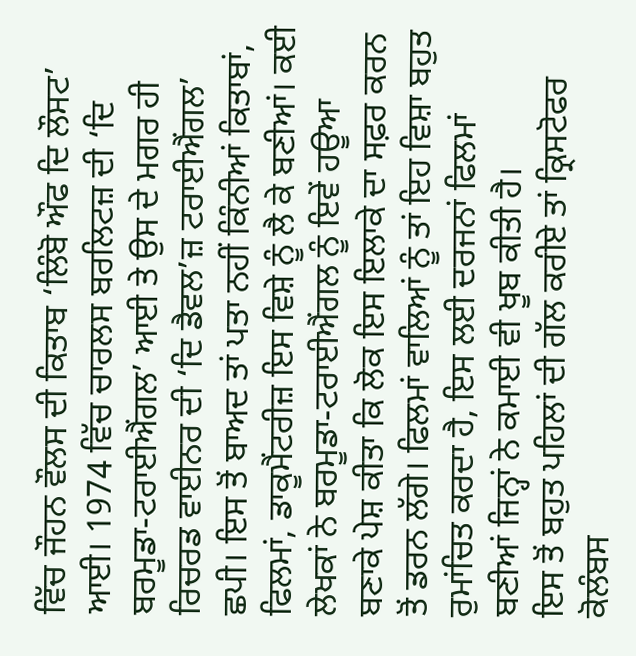ਵਿੱਚ ਜੌਹਨ ਵੌਲਸ ਦੀ ਕਿਤਾਬ ‘ਲਿੰਬੋ ਔਫ ਦਿ ਲੌਸਟ’ ਆਈ। 1974 ਵਿੱਚ ਚਾਰਲਸ ਬਰਲਿਟਜ਼ ਦੀ ‘ਦਿ ਬਰਮੂਡਾ-ਟਰਾਈਐਂਗਲ’ ਆਈ ਤੇ ਉਸ ਦੇ ਮਗਰ ਹੀ ਰਿਚਰਡ ਵਾਈਨਰ ਦੀ ‘ਦਿ ਡੈਵਲ’ਜ਼ ਟਰਾਈਐਂਗਲ’ ਛਪੀ। ਇਸ ਤੋਂ ਬਾਅਦ ਤਾਂ ਪਤਾ ਨਹੀਂ ਕਿੰਨੀਆਂ ਕਿਤਾਬਾਂ, ਫਿਲਮਾਂ, ਡਾਕੂਮੈਂਟਰੀਜ਼ ਇਸ ਵਿਸ਼ੇ ਨੂੰ ਲੈ ਕੇ ਬਣੀਆਂ। ਕਈ ਲੇਖਕਾਂ ਨੇ ਬਰਮੂਡਾ-ਟਰਾਈਐਂਗਲ ਨੂੰ ਇਵੇਂ ਹਊਆ ਬਣਾਕੇ ਪੇਸ਼ ਕੀਤਾ ਕਿ ਲੋਕ ਇਸ ਇਲਾਕੇ ਦਾ ਸਫ਼ਰ ਕਰਨ ਤੋਂ ਡਰਨ ਲੱਗੇ। ਫਿਲਮਾਂ ਵਾਲਿਆਂ ਨੂੰ ਤਾਂ ਇਹ ਵਿਸ਼ਾ ਬਹੁਤ ਰੁਮਾਂਚਿਤ ਕਰਦਾ ਹੈ, ਇਸ ਲਈ ਦਰਜਨਾਂ ਫਿਲਮਾਂ ਬਣੀਆਂ ਜਿਨ੍ਹਾਂ ਨੇ ਕਮਾਈ ਵੀ ਖੂਬ ਕੀਤੀ ਹੈ।
ਇਸ ਤੋਂ ਬਹੁਤ ਪਹਿਲਾਂ ਦੀ ਗੱਲ ਕਰੀਏ ਤਾਂ ਕ੍ਰਿਸਟੋਫਰ ਕੋਲੰਬਸ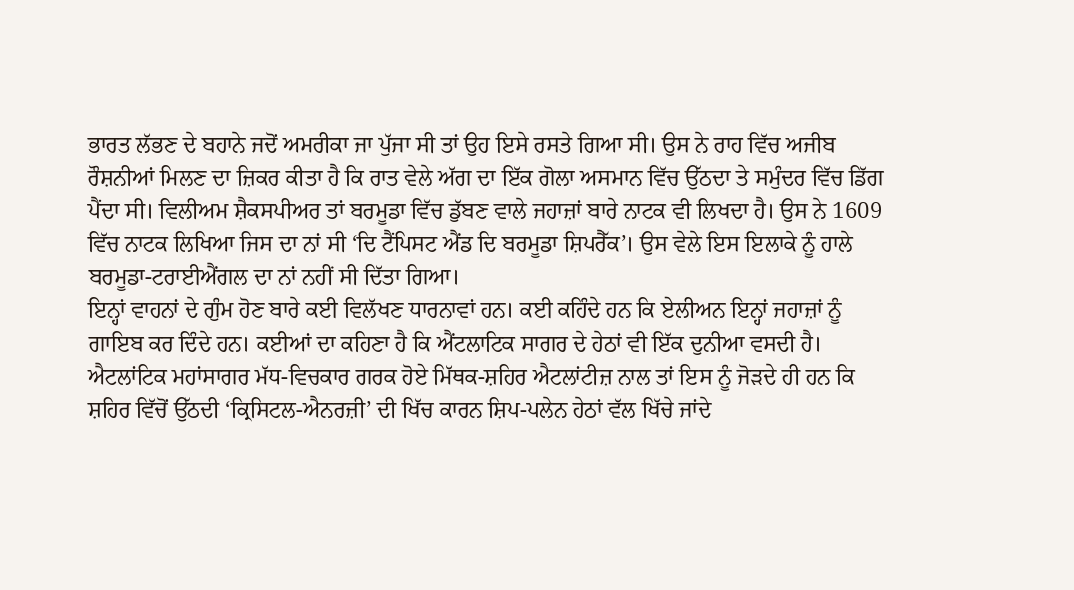ਭਾਰਤ ਲੱਭਣ ਦੇ ਬਹਾਨੇ ਜਦੋਂ ਅਮਰੀਕਾ ਜਾ ਪੁੱਜਾ ਸੀ ਤਾਂ ਉਹ ਇਸੇ ਰਸਤੇ ਗਿਆ ਸੀ। ਉਸ ਨੇ ਰਾਹ ਵਿੱਚ ਅਜੀਬ ਰੌਸ਼ਨੀਆਂ ਮਿਲਣ ਦਾ ਜ਼ਿਕਰ ਕੀਤਾ ਹੈ ਕਿ ਰਾਤ ਵੇਲੇ ਅੱਗ ਦਾ ਇੱਕ ਗੋਲਾ ਅਸਮਾਨ ਵਿੱਚ ਉੱਠਦਾ ਤੇ ਸਮੁੰਦਰ ਵਿੱਚ ਡਿੱਗ ਪੈਂਦਾ ਸੀ। ਵਿਲੀਅਮ ਸ਼ੈਕਸਪੀਅਰ ਤਾਂ ਬਰਮੂਡਾ ਵਿੱਚ ਡੁੱਬਣ ਵਾਲੇ ਜਹਾਜ਼ਾਂ ਬਾਰੇ ਨਾਟਕ ਵੀ ਲਿਖਦਾ ਹੈ। ਉਸ ਨੇ 1609 ਵਿੱਚ ਨਾਟਕ ਲਿਖਿਆ ਜਿਸ ਦਾ ਨਾਂ ਸੀ ‘ਦਿ ਟੈਂਪਿਸਟ ਐਂਡ ਦਿ ਬਰਮੂਡਾ ਸ਼ਿਪਰੈੱਕ’। ਉਸ ਵੇਲੇ ਇਸ ਇਲਾਕੇ ਨੂੰ ਹਾਲੇ ਬਰਮੂਡਾ-ਟਰਾਈਐਂਗਲ ਦਾ ਨਾਂ ਨਹੀਂ ਸੀ ਦਿੱਤਾ ਗਿਆ।
ਇਨ੍ਹਾਂ ਵਾਹਨਾਂ ਦੇ ਗੁੰਮ ਹੋਣ ਬਾਰੇ ਕਈ ਵਿਲੱਖਣ ਧਾਰਨਾਵਾਂ ਹਨ। ਕਈ ਕਹਿੰਦੇ ਹਨ ਕਿ ਏਲੀਅਨ ਇਨ੍ਹਾਂ ਜਹਾਜ਼ਾਂ ਨੂੰ ਗਾਇਬ ਕਰ ਦਿੰਦੇ ਹਨ। ਕਈਆਂ ਦਾ ਕਹਿਣਾ ਹੈ ਕਿ ਐਂਟਲਾਟਿਕ ਸਾਗਰ ਦੇ ਹੇਠਾਂ ਵੀ ਇੱਕ ਦੁਨੀਆ ਵਸਦੀ ਹੈ। ਐਟਲਾਂਟਿਕ ਮਹਾਂਸਾਗਰ ਮੱਧ-ਵਿਚਕਾਰ ਗਰਕ ਹੋਏ ਮਿੱਥਕ-ਸ਼ਹਿਰ ਐਟਲਾਂਟੀਜ਼ ਨਾਲ ਤਾਂ ਇਸ ਨੂੰ ਜੋੜਦੇ ਹੀ ਹਨ ਕਿ ਸ਼ਹਿਰ ਵਿੱਚੋਂ ਉੱਠਦੀ ‘ਕ੍ਰਿਸਿਟਲ-ਐਨਰਜ਼ੀ’ ਦੀ ਖਿੱਚ ਕਾਰਨ ਸ਼ਿਪ-ਪਲੇਨ ਹੇਠਾਂ ਵੱਲ ਖਿੱਚੇ ਜਾਂਦੇ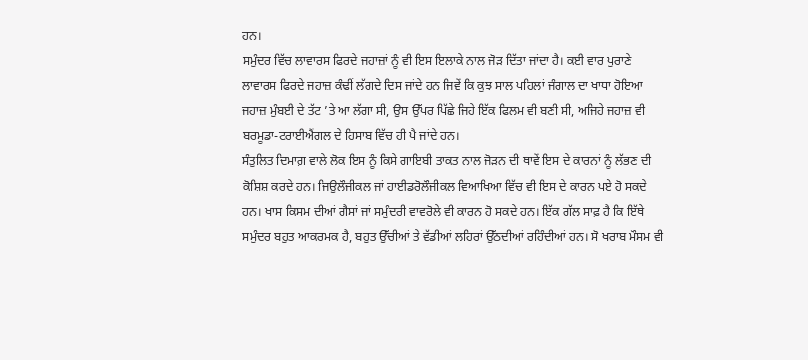ਹਨ।
ਸਮੁੰਦਰ ਵਿੱਚ ਲਾਵਾਰਸ ਫਿਰਦੇ ਜਹਾਜ਼ਾਂ ਨੂੰ ਵੀ ਇਸ ਇਲਾਕੇ ਨਾਲ ਜੋੜ ਦਿੱਤਾ ਜਾਂਦਾ ਹੈ। ਕਈ ਵਾਰ ਪੁਰਾਣੇ ਲਾਵਾਰਸ ਫਿਰਦੇ ਜਹਾਜ਼ ਕੰਢੀਂ ਲੱਗਦੇ ਦਿਸ ਜਾਂਦੇ ਹਨ ਜਿਵੇਂ ਕਿ ਕੁਝ ਸਾਲ ਪਹਿਲਾਂ ਜੰਗਾਲ ਦਾ ਖਾਧਾ ਹੋਇਆ ਜਹਾਜ਼ ਮੁੰਬਈ ਦੇ ਤੱਟ ’ਤੇ ਆ ਲੱਗਾ ਸੀ, ਉਸ ਉੱਪਰ ਪਿੱਛੇ ਜਿਹੇ ਇੱਕ ਫਿਲਮ ਵੀ ਬਣੀ ਸੀ, ਅਜਿਹੇ ਜਹਾਜ਼ ਵੀ ਬਰਮੂਡਾ-ਟਰਾਈਐਂਗਲ ਦੇ ਹਿਸਾਬ ਵਿੱਚ ਹੀ ਪੈ ਜਾਂਦੇ ਹਨ।
ਸੰਤੁਲਿਤ ਦਿਮਾਗ਼ ਵਾਲੇ ਲੋਕ ਇਸ ਨੂੰ ਕਿਸੇ ਗਾਇਬੀ ਤਾਕਤ ਨਾਲ ਜੋੜਨ ਦੀ ਥਾਵੇਂ ਇਸ ਦੇ ਕਾਰਨਾਂ ਨੂੰ ਲੱਭਣ ਦੀ ਕੋਸ਼ਿਸ਼ ਕਰਦੇ ਹਨ। ਜਿਉਲੌਜੀਕਲ ਜਾਂ ਹਾਈਡਰੋਲੌਜੀਕਲ ਵਿਆਖਿਆ ਵਿੱਚ ਵੀ ਇਸ ਦੇ ਕਾਰਨ ਪਏ ਹੋ ਸਕਦੇ ਹਨ। ਖਾਸ ਕਿਸਮ ਦੀਆਂ ਗੈਸਾਂ ਜਾਂ ਸਮੁੰਦਰੀ ਵਾਵਰੋਲੇ ਵੀ ਕਾਰਨ ਹੋ ਸਕਦੇ ਹਨ। ਇੱਕ ਗੱਲ ਸਾਫ਼ ਹੈ ਕਿ ਇੱਥੇ ਸਮੁੰਦਰ ਬਹੁਤ ਆਕਰਮਕ ਹੈ, ਬਹੁਤ ਉੱਚੀਆਂ ਤੇ ਵੱਡੀਆਂ ਲਹਿਰਾਂ ਉੱਠਦੀਆਂ ਰਹਿੰਦੀਆਂ ਹਨ। ਸੋ ਖਰਾਬ ਮੌਸਮ ਵੀ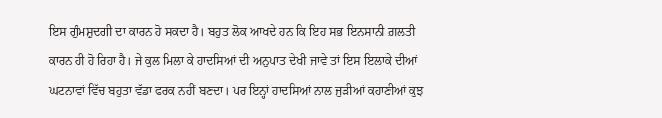ਇਸ ਗੁੰਮਸ਼ੁਦਗੀ ਦਾ ਕਾਰਨ ਹੋ ਸਕਦਾ ਹੈ। ਬਹੁਤ ਲੋਕ ਆਖਦੇ ਹਨ ਕਿ ਇਹ ਸਭ ਇਨਸਾਨੀ ਗ਼ਲਤੀ ਕਾਰਨ ਹੀ ਹੋ ਰਿਹਾ ਹੈ। ਜੇ ਕੁਲ ਮਿਲਾ ਕੇ ਹਾਦਸਿਆਂ ਦੀ ਅਨੁਪਾਤ ਦੇਖੀ ਜਾਵੇ ਤਾਂ ਇਸ ਇਲਾਕੇ ਦੀਆਂ ਘਟਨਾਵਾਂ ਵਿੱਚ ਬਹੁਤਾ ਵੱਡਾ ਫਰਕ ਨਹੀਂ ਬਣਦਾ। ਪਰ ਇਨ੍ਹਾਂ ਹਾਦਸਿਆਂ ਨਾਲ ਜੁੜੀਆਂ ਕਹਾਣੀਆਂ ਕੁਝ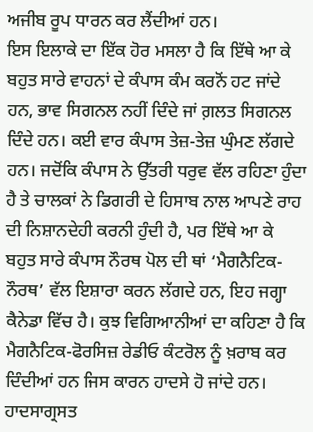ਅਜੀਬ ਰੂਪ ਧਾਰਨ ਕਰ ਲੈਂਦੀਆਂ ਹਨ।
ਇਸ ਇਲਾਕੇ ਦਾ ਇੱਕ ਹੋਰ ਮਸਲਾ ਹੈ ਕਿ ਇੱਥੇ ਆ ਕੇ ਬਹੁਤ ਸਾਰੇ ਵਾਹਨਾਂ ਦੇ ਕੰਪਾਸ ਕੰਮ ਕਰਨੋਂ ਹਟ ਜਾਂਦੇ ਹਨ, ਭਾਵ ਸਿਗਨਲ ਨਹੀਂ ਦਿੰਦੇ ਜਾਂ ਗ਼ਲਤ ਸਿਗਨਲ ਦਿੰਦੇ ਹਨ। ਕਈ ਵਾਰ ਕੰਪਾਸ ਤੇਜ਼-ਤੇਜ਼ ਘੁੰਮਣ ਲੱਗਦੇ ਹਨ। ਜਦੋਂਕਿ ਕੰਪਾਸ ਨੇ ਉੱਤਰੀ ਧਰੁਵ ਵੱਲ ਰਹਿਣਾ ਹੁੰਦਾ ਹੈ ਤੇ ਚਾਲਕਾਂ ਨੇ ਡਿਗਰੀ ਦੇ ਹਿਸਾਬ ਨਾਲ ਆਪਣੇ ਰਾਹ ਦੀ ਨਿਸ਼ਾਨਦੇਹੀ ਕਰਨੀ ਹੁੰਦੀ ਹੈ, ਪਰ ਇੱਥੇ ਆ ਕੇ ਬਹੁਤ ਸਾਰੇ ਕੰਪਾਸ ਨੌਰਥ ਪੋਲ ਦੀ ਥਾਂ ‘ਮੈਗਨੈਟਿਕ-ਨੌਰਥ’ ਵੱਲ ਇਸ਼ਾਰਾ ਕਰਨ ਲੱਗਦੇ ਹਨ, ਇਹ ਜਗ੍ਹਾ ਕੈਨੇਡਾ ਵਿੱਚ ਹੈ। ਕੁਝ ਵਿਗਿਆਨੀਆਂ ਦਾ ਕਹਿਣਾ ਹੈ ਕਿ ਮੈਗਨੈਟਿਕ-ਫੋਰਸਿਜ਼ ਰੇਡੀਓ ਕੰਟਰੋਲ ਨੂੰ ਖ਼ਰਾਬ ਕਰ ਦਿੰਦੀਆਂ ਹਨ ਜਿਸ ਕਾਰਨ ਹਾਦਸੇ ਹੋ ਜਾਂਦੇ ਹਨ। ਹਾਦਸਾਗ੍ਰਸਤ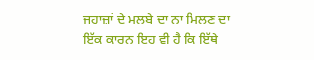ਜਹਾਜ਼ਾਂ ਦੇ ਮਲਬੇ ਦਾ ਨਾ ਮਿਲਣ ਦਾ ਇੱਕ ਕਾਰਨ ਇਹ ਵੀ ਹੈ ਕਿ ਇੱਥੇ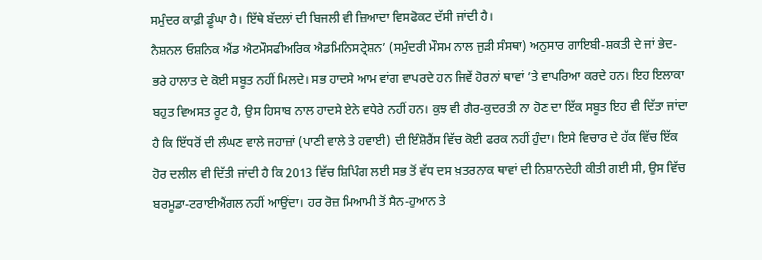ਸਮੁੰਦਰ ਕਾਫ਼ੀ ਡੂੰਘਾ ਹੈ। ਇੱਥੇ ਬੱਦਲਾਂ ਦੀ ਬਿਜਲੀ ਵੀ ਜ਼ਿਆਦਾ ਵਿਸਫੋਕਟ ਦੱਸੀ ਜਾਂਦੀ ਹੈ।
ਨੈਸ਼ਨਲ ਓਸ਼ਨਿਕ ਐਂਡ ਐਟਮੌਸਫੀਅਰਿਕ ਐਡਮਿਨਿਸਟ੍ਰੇਸ਼ਨ’ (ਸਮੁੰਦਰੀ ਮੌਸਮ ਨਾਲ ਜੁੜੀ ਸੰਸਥਾ) ਅਨੁਸਾਰ ਗਾਇਬੀ-ਸ਼ਕਤੀ ਦੇ ਜਾਂ ਭੇਦ-ਭਰੇ ਹਾਲਾਤ ਦੇ ਕੋਈ ਸਬੂਤ ਨਹੀਂ ਮਿਲਦੇ। ਸਭ ਹਾਦਸੇ ਆਮ ਵਾਂਗ ਵਾਪਰਦੇ ਹਨ ਜਿਵੇਂ ਹੋਰਨਾਂ ਥਾਵਾਂ ’ਤੇ ਵਾਪਰਿਆ ਕਰਦੇ ਹਨ। ਇਹ ਇਲਾਕਾ ਬਹੁਤ ਵਿਅਸਤ ਰੂਟ ਹੈ, ਉਸ ਹਿਸਾਬ ਨਾਲ ਹਾਦਸੇ ਏਨੇ ਵਧੇਰੇ ਨਹੀਂ ਹਨ। ਕੁਝ ਵੀ ਗੈਰ-ਕੁਦਰਤੀ ਨਾ ਹੋਣ ਦਾ ਇੱਕ ਸਬੂਤ ਇਹ ਵੀ ਦਿੱਤਾ ਜਾਂਦਾ ਹੈ ਕਿ ਇੱਧਰੋਂ ਦੀ ਲੰਘਣ ਵਾਲੇ ਜਹਾਜ਼ਾਂ (ਪਾਣੀ ਵਾਲੇ ਤੇ ਹਵਾਈ) ਦੀ ਇੰਸ਼ੋਰੈਂਸ ਵਿੱਚ ਕੋਈ ਫਰਕ ਨਹੀਂ ਹੁੰਦਾ। ਇਸੇ ਵਿਚਾਰ ਦੇ ਹੱਕ ਵਿੱਚ ਇੱਕ ਹੋਰ ਦਲੀਲ ਵੀ ਦਿੱਤੀ ਜਾਂਦੀ ਹੈ ਕਿ 2013 ਵਿੱਚ ਸ਼ਿਪਿੰਗ ਲਈ ਸਭ ਤੋਂ ਵੱਧ ਦਸ ਖ਼ਤਰਨਾਕ ਥਾਵਾਂ ਦੀ ਨਿਸ਼ਾਨਦੇਹੀ ਕੀਤੀ ਗਈ ਸੀ, ਉਸ ਵਿੱਚ ਬਰਮੂਡਾ-ਟਰਾਈਐਂਗਲ ਨਹੀਂ ਆਉਂਦਾ। ਹਰ ਰੋਜ਼ ਮਿਆਮੀ ਤੋਂ ਸੈਨ-ਹੁਆਨ ਤੇ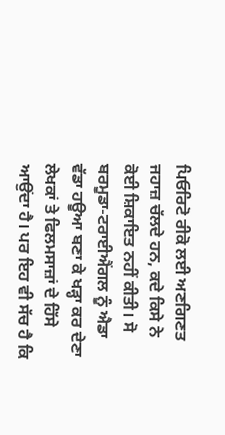ਪਿਓਰਿਟੋ ਰੀਕੋ ਲਈ ਅਣਗਿਣਤ ਜਹਾਜ਼ ਚੱਲਦੇ ਹਨ, ਕਦੇ ਕਿਸੇ ਨੇ ਕੋਈ ਸ਼ਿਕਾਇਤ ਨਹੀਂ ਕੀਤੀ। ਸੋ ਬਰਮੂਡਾ-ਟਰਾਈਐਂਗਲ ਨੂੰ ਐਡਾ ਵੱਡਾ ਹਊਆ ਬਣਾ ਕੇ ਖੜ੍ਹਾ ਕਰ ਦੇਣਾ ਲੇਖਕਾਂ ਤੇ ਫਿਲਮਸਾਜ਼ਾਂ ਦੇ ਹਿੱਸੇ ਆਉਂਦਾ ਹੈ। ਪਰ ਇਹ ਵੀ ਸੱਚ ਹੈ ਕਿ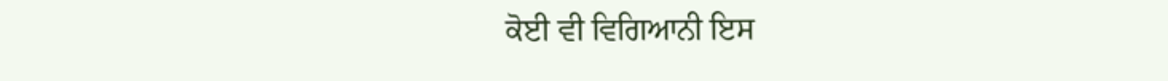ਕੋਈ ਵੀ ਵਿਗਿਆਨੀ ਇਸ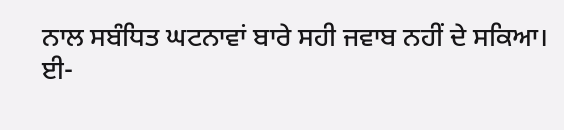ਨਾਲ ਸਬੰਧਿਤ ਘਟਨਾਵਾਂ ਬਾਰੇ ਸਹੀ ਜਵਾਬ ਨਹੀਂ ਦੇ ਸਕਿਆ।
ਈ-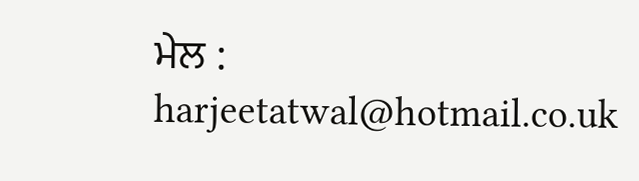ਮੇਲ : harjeetatwal@hotmail.co.uk